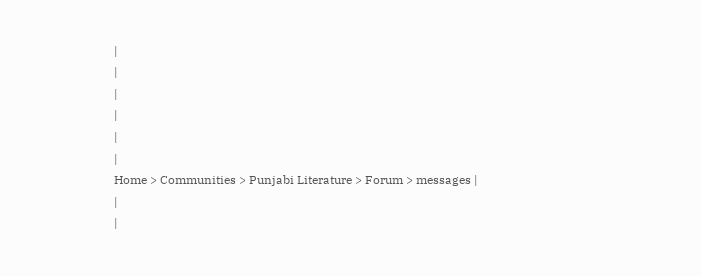|
|
|
|
|
|
Home > Communities > Punjabi Literature > Forum > messages |
|
|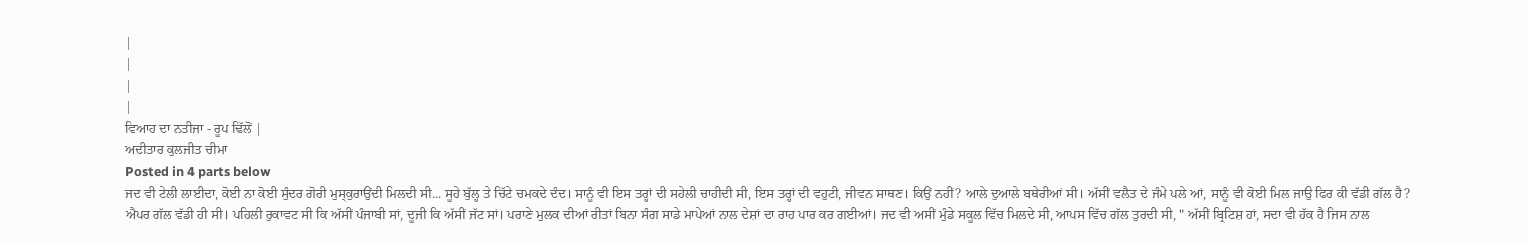|
|
|
|
ਵਿਆਹ ਦਾ ਨਤੀਜਾ - ਰੂਪ ਢਿੱਲੋਂ |
ਅਦੀਤਾਰ ਕੁਲਜੀਤ ਚੀਮਾ
Posted in 4 parts below
ਜਦ ਵੀ ਟੇਲੀ ਲਾਈਦਾ, ਕੋਈ ਨਾ ਕੋਈ ਸੁੰਦਰ ਗੋਰੀ ਮੁਸ੍ਕੁਰਾਉਂਦੀ ਮਿਲਦੀ ਸੀ... ਸੂਹੇ ਬੁੱਲ੍ਹ ਤੇ ਚਿੱਟੇ ਚਮਕਦੇ ਦੰਦ। ਸਾਨੂੰ ਵੀ ਇਸ ਤਰ੍ਹਾਂ ਦੀ ਸਹੇਲੀ ਚਾਹੀਦੀ ਸੀ, ਇਸ ਤਰ੍ਹਾਂ ਦੀ ਵਹੁਟੀ, ਜੀਵਨ ਸਾਥਣ। ਕਿਉਂ ਨਹੀਂ? ਆਲੇ ਦੁਆਲੇ ਬਥੇਰੀਆਂ ਸੀ। ਅੱਸੀਂ ਵਲੈਤ ਦੇ ਜੰਮੇ ਪਲੇ ਆਂ, ਸਾਨੂੰ ਵੀ ਕੋਈ ਮਿਲ ਜਾਉ ਫਿਰ ਕੀ ਵੱਡੀ ਗੱਲ ਹੈ?
ਐਪਰ ਗੱਲ ਵੱਡੀ ਹੀ ਸੀ। ਪਹਿਲੀ ਰੁਕਾਵਟ ਸੀ ਕਿ ਅੱਸੀਂ ਪੰਜਾਬੀ ਸਾਂ, ਦੂਜੀ ਕਿ ਅੱਸੀਂ ਜੱਟ ਸਾਂ। ਪਰਾਣੇ ਮੁਲਕ ਦੀਆਂ ਰੀਤਾਂ ਬਿਨਾ ਸੰਗ ਸਾਡੇ ਮਾਪੇਆਂ ਨਾਲ ਦੇਸ਼ਾਂ ਦਾ ਰਾਹ ਪਾਰ ਕਰ ਗਈਆਂ। ਜਦ ਵੀ ਅਸੀਂ ਮੁੰਡੇ ਸਕੂਲ ਵਿੱਚ ਮਿਲਦੇ ਸੀ, ਆਪਸ ਵਿੱਚ ਗੱਲ ਤੁਰਦੀ ਸੀ, " ਅੱਸੀਂ ਬ੍ਰਿਟਿਸ਼ ਹਾਂ, ਸਦਾ ਵੀ ਹੱਕ ਹੈ ਜਿਸ ਨਾਲ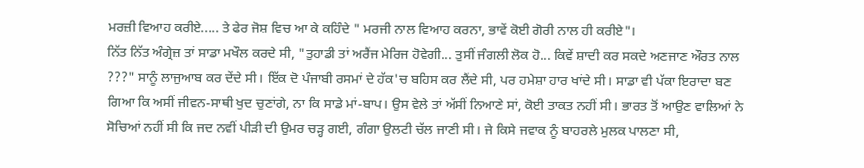ਮਰਜ਼ੀ ਵਿਆਹ ਕਰੀਏ..... ਤੇ ਫੇਰ ਜੋਸ਼ ਵਿਚ ਆ ਕੇ ਕਹਿੰਦੇ " ਮਰਜੀ ਨਾਲ ਵਿਆਹ ਕਰਨਾ, ਭਾਵੇਂ ਕੋਈ ਗੋਰੀ ਨਾਲ ਹੀ ਕਰੀਏ"।
ਨਿੱਤ ਨਿੱਤ ਅੰਗ੍ਰੇਜ਼ ਤਾਂ ਸਾਡਾ ਮਖੌਲ ਕਰਦੇ ਸੀ, "ਤੁਹਾਡੀ ਤਾਂ ਅਰੈਂਜ ਮੇਰਿਜ ਹੋਵੇਗੀ... ਤੁਸੀਂ ਜੰਗਲੀ ਲੋਕ ਹੋ... ਕਿਵੇਂ ਸ਼ਾਦੀ ਕਰ ਸਕਦੇ ਅਣਜਾਣ ਔਰਤ ਨਾਲ ???" ਸਾਨੂੰ ਲਾਜੁਆਬ ਕਰ ਦੇਂਦੇ ਸੀ। ਇੱਕ ਦੋ ਪੰਜਾਬੀ ਰਸਮਾਂ ਦੇ ਹੱਕ'ਚ ਬਹਿਸ ਕਰ ਲੈਂਦੇ ਸੀ, ਪਰ ਹਮੇਸ਼ਾ ਹਾਰ ਖਾਂਦੇ ਸੀ। ਸਾਡਾ ਵੀ ਪੱਕਾ ਇਰਾਦਾ ਬਣ ਗਿਆ ਕਿ ਅਸੀਂ ਜੀਵਨ-ਸਾਥੀ ਖੁਦ ਚੁਣਾਂਗੇ, ਨਾ ਕਿ ਸਾਡੇ ਮਾਂ-ਬਾਪ। ਉਸ ਵੇਲੇ ਤਾਂ ਅੱਸੀਂ ਨਿਆਣੇ ਸਾਂ, ਕੋਈ ਤਾਕਤ ਨਹੀਂ ਸੀ। ਭਾਰਤ ਤੋਂ ਆਉਣ ਵਾਲਿਆਂ ਨੇ ਸੋਚਿਆਂ ਨਹੀਂ ਸੀ ਕਿ ਜਦ ਨਵੀਂ ਪੀੜੀ ਦੀ ਉਮਰ ਚੜ੍ਹ ਗਈ, ਗੰਗਾ ਉਲਟੀ ਚੱਲ ਜਾਣੀ ਸੀ। ਜੇ ਕਿਸੇ ਜਵਾਕ ਨੂੰ ਬਾਹਰਲੇ ਮੁਲਕ ਪਾਲਣਾ ਸੀ,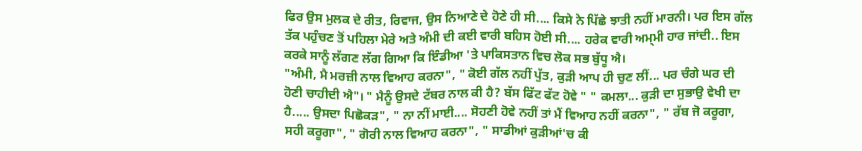ਫਿਰ ਉਸ ਮੁਲਕ ਦੇ ਰੀਤ, ਰਿਵਾਜ, ਉਸ ਨਿਆਣੇ ਦੇ ਹੋਣੇ ਹੀ ਸੀ.... ਕਿਸੇ ਨੇ ਪਿੱਛੇ ਝਾਤੀ ਨਹੀਂ ਮਾਰਨੀ। ਪਰ ਇਸ ਗੱਲ ਤੱਕ ਪਹੁੰਚਣ ਤੋਂ ਪਹਿਲਾ ਮੇਰੇ ਅਤੇ ਅੰਮੀ ਦੀ ਕਈ ਵਾਰੀ ਬਹਿਸ ਹੋਈ ਸੀ.... ਹਰੇਕ ਵਾਰੀ ਅਮ੍ਮੀ ਹਾਰ ਜਾਂਦੀ.. ਇਸ ਕਰਕੇ ਸਾਨੂੰ ਲੱਗਣ ਲੱਗ ਗਿਆ ਕਿ ਇੰਡੀਆ 'ਤੇ ਪਾਕਿਸਤਾਨ ਵਿਚ ਲੋਕ ਸਭ ਬੁੱਧੂ ਐ।
"ਅੰਮੀ, ਮੈ ਮਰਜ਼ੀ ਨਾਲ ਵਿਆਹ ਕਰਨਾ", " ਕੋਈ ਗੱਲ ਨਹੀਂ ਪੁੱਤ, ਕੁੜੀ ਆਪ ਹੀ ਚੁਣ ਲੀਂ... ਪਰ ਚੰਗੇ ਘਰ ਦੀ ਹੋਣੀ ਚਾਹੀਦੀ ਐ"। " ਮੈਨੂੰ ਉਸਦੇ ਟੱਬਰ ਨਾਲ ਕੀ ਹੈ? ਬੱਸ ਫਿੱਟ ਫੱਟ ਹੋਵੇ " " ਕਮਲਾ... ਕੁੜੀ ਦਾ ਸੁਭਾਉ ਵੇਖੀ ਦਾ ਹੈ..... ਉਸਦਾ ਪਿਛੋਕੜ", " ਨਾ ਨੀਂ ਮਾਈ.... ਸੋਹਣੀ ਹੋਵੇ ਨਹੀਂ ਤਾਂ ਮੈਂ ਵਿਆਹ ਨਹੀਂ ਕਰਨਾ", " ਰੱਬ ਜੋ ਕਰੂਗਾ, ਸਹੀ ਕਰੂਗਾ", " ਗੋਰੀ ਨਾਲ ਵਿਆਹ ਕਰਨਾ", " ਸਾਡੀਆਂ ਕੁੜੀਆਂ'ਚ ਕੀ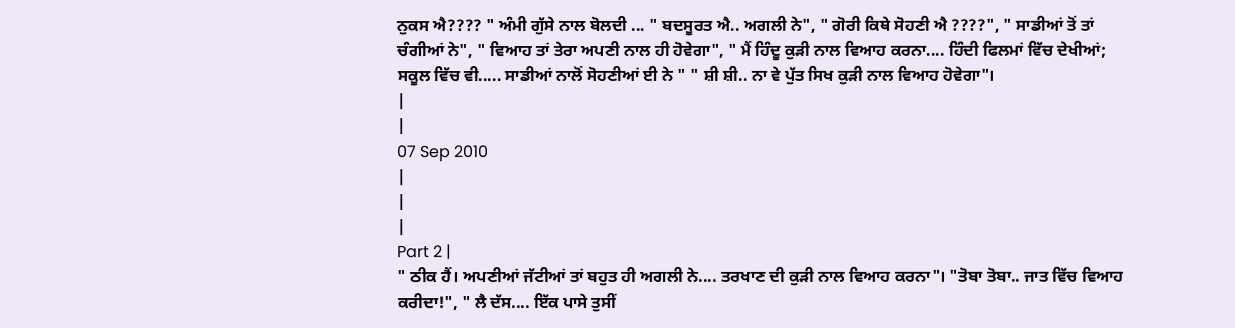ਨੁਕਸ ਐ???? " ਅੰਮੀ ਗੁੱਸੇ ਨਾਲ ਬੋਲਦੀ ... " ਬਦਸੂਰਤ ਐ.. ਅਗਲੀ ਨੇ", " ਗੋਰੀ ਕਿਥੇ ਸੋਹਣੀ ਐ ????", " ਸਾਡੀਆਂ ਤੋਂ ਤਾਂ ਚੰਗੀਆਂ ਨੇ", " ਵਿਆਹ ਤਾਂ ਤੇਰਾ ਅਪਣੀ ਨਾਲ ਹੀ ਹੋਵੇਗਾ", " ਮੈਂ ਹਿੰਦੂ ਕੁੜੀ ਨਾਲ ਵਿਆਹ ਕਰਨਾ.... ਹਿੰਦੀ ਫਿਲਮਾਂ ਵਿੱਚ ਦੇਖੀਆਂ; ਸਕੂਲ ਵਿੱਚ ਵੀ..... ਸਾਡੀਆਂ ਨਾਲੋਂ ਸੋਹਣੀਆਂ ਈ ਨੇ " " ਸ਼ੀ ਸ਼ੀ.. ਨਾ ਵੇ ਪੁੱਤ ਸਿਖ ਕੁੜੀ ਨਾਲ ਵਿਆਹ ਹੋਵੇਗਾ"।
|
|
07 Sep 2010
|
|
|
Part 2 |
" ਠੀਕ ਹੈਂ। ਅਪਣੀਆਂ ਜੱਟੀਆਂ ਤਾਂ ਬਹੁਤ ਹੀ ਅਗਲੀ ਨੇ.... ਤਰਖਾਣ ਦੀ ਕੁੜੀ ਨਾਲ ਵਿਆਹ ਕਰਨਾ"। "ਤੋਬਾ ਤੋਬਾ.. ਜਾਤ ਵਿੱਚ ਵਿਆਹ ਕਰੀਦਾ!", " ਲੈ ਦੱਸ.... ਇੱਕ ਪਾਸੇ ਤੁਸੀਂ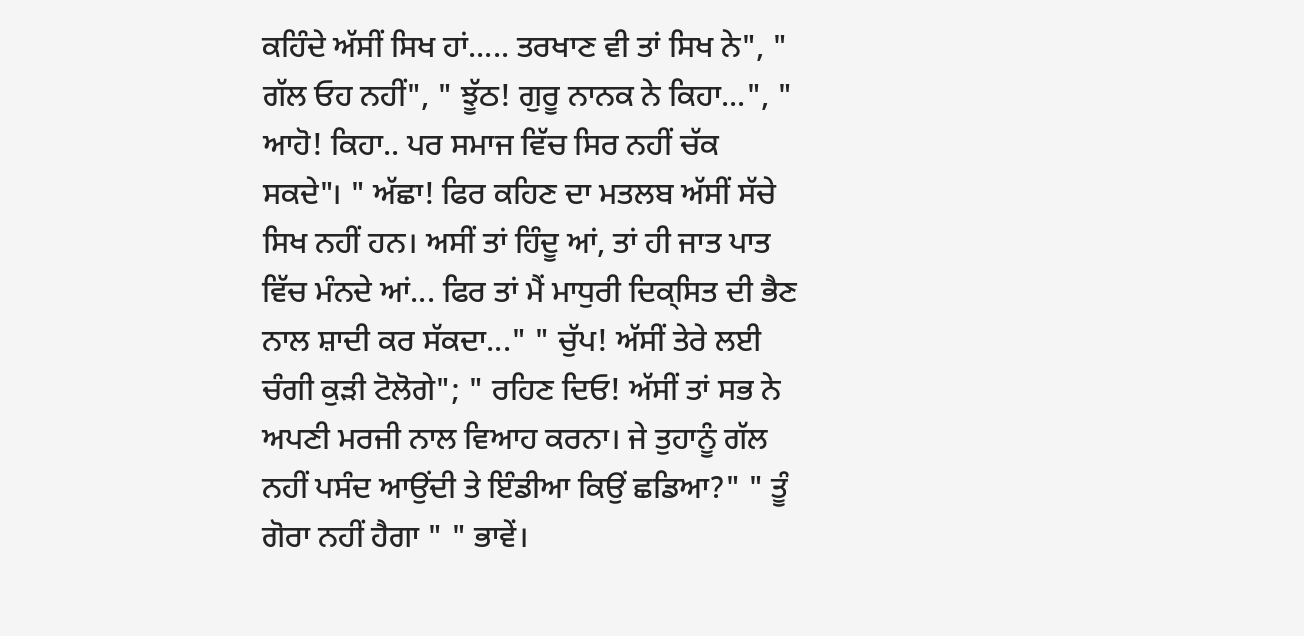ਕਹਿੰਦੇ ਅੱਸੀਂ ਸਿਖ ਹਾਂ..... ਤਰਖਾਣ ਵੀ ਤਾਂ ਸਿਖ ਨੇ", " ਗੱਲ ਓਹ ਨਹੀਂ", " ਝੂੱਠ! ਗੁਰੂ ਨਾਨਕ ਨੇ ਕਿਹਾ...", " ਆਹੋ! ਕਿਹਾ.. ਪਰ ਸਮਾਜ ਵਿੱਚ ਸਿਰ ਨਹੀਂ ਚੱਕ ਸਕਦੇ"। " ਅੱਛਾ! ਫਿਰ ਕਹਿਣ ਦਾ ਮਤਲਬ ਅੱਸੀਂ ਸੱਚੇ ਸਿਖ ਨਹੀਂ ਹਨ। ਅਸੀਂ ਤਾਂ ਹਿੰਦੂ ਆਂ, ਤਾਂ ਹੀ ਜਾਤ ਪਾਤ ਵਿੱਚ ਮੰਨਦੇ ਆਂ... ਫਿਰ ਤਾਂ ਮੈਂ ਮਾਧੁਰੀ ਦਿਕ੍ਸਿਤ ਦੀ ਭੈਣ ਨਾਲ ਸ਼ਾਦੀ ਕਰ ਸੱਕਦਾ..." " ਚੁੱਪ! ਅੱਸੀਂ ਤੇਰੇ ਲਈ ਚੰਗੀ ਕੁੜੀ ਟੋਲੋਗੇ"; " ਰਹਿਣ ਦਿਓ! ਅੱਸੀਂ ਤਾਂ ਸਭ ਨੇ ਅਪਣੀ ਮਰਜੀ ਨਾਲ ਵਿਆਹ ਕਰਨਾ। ਜੇ ਤੁਹਾਨੂੰ ਗੱਲ ਨਹੀਂ ਪਸੰਦ ਆਉਂਦੀ ਤੇ ਇੰਡੀਆ ਕਿਉਂ ਛਡਿਆ?" " ਤੂੰ ਗੋਰਾ ਨਹੀਂ ਹੈਗਾ " " ਭਾਵੇਂ।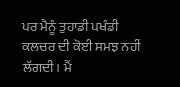ਪਰ ਮੈਨੂੰ ਤੁਹਾਡੀ ਪਖੰਡੀ ਕਲਚਰ ਦੀ ਕੋਈ ਸਮਝ ਨਹੀਂ ਲੱਗਦੀ। ਮੈਂ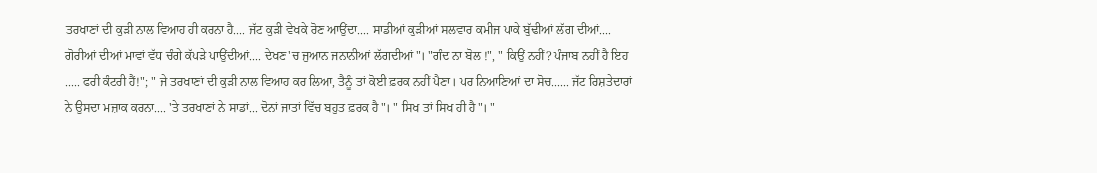ਤਰਖਾਣਾਂ ਦੀ ਕੁੜੀ ਨਾਲ ਵਿਆਹ ਹੀ ਕਰਨਾ ਹੈ.... ਜੱਟ ਕੁੜੀ ਵੇਖਕੇ ਰੋਣ ਆਉਂਦਾ.... ਸਾਡੀਆਂ ਕੁੜੀਆਂ ਸਲਵਾਰ ਕਮੀਜ ਪਾਕੇ ਬੁੱਢੀਆਂ ਲੱਗ ਦੀਆਂ.... ਗੋਰੀਆਂ ਦੀਆਂ ਮਾਵਾਂ ਵੱਧ ਚੰਗੇ ਕੱਪੜੇ ਪਾਉਂਦੀਆਂ.... ਦੇਖਣ'ਚ ਜੁਆਨ ਜਨਾਨੀਆਂ ਲੱਗਦੀਆਂ"। "ਗੰਦ ਨਾ ਬੋਲ !", " ਕਿਉਂ ਨਹੀਂ? ਪੰਜਾਬ ਨਹੀਂ ਹੈ ਇਹ ..... ਫਰੀ ਕੰਟਰੀ ਹੈਂ!"; " ਜੇ ਤਰਖਾਣਾਂ ਦੀ ਕੁੜੀ ਨਾਲ ਵਿਆਹ ਕਰ ਲਿਆ, ਤੈਨੂੰ ਤਾਂ ਕੋਈ ਫ਼ਰਕ ਨਹੀਂ ਪੈਣਾ। ਪਰ ਨਿਆਣਿਆਂ ਦਾ ਸੋਚ...... ਜੱਟ ਰਿਸ਼ਤੇਦਾਰਾਂ ਨੇ ਉਸਦਾ ਮਜ਼ਾਕ ਕਰਨਾ.... 'ਤੇ ਤਰਖਾਣਾਂ ਨੇ ਸਾਡਾਂ... ਦੋਨਾਂ ਜਾਤਾਂ ਵਿੱਚ ਬਹੁਤ ਫ਼ਰਕ ਹੈ"। " ਸਿਖ ਤਾਂ ਸਿਖ ਹੀ ਹੈ"। "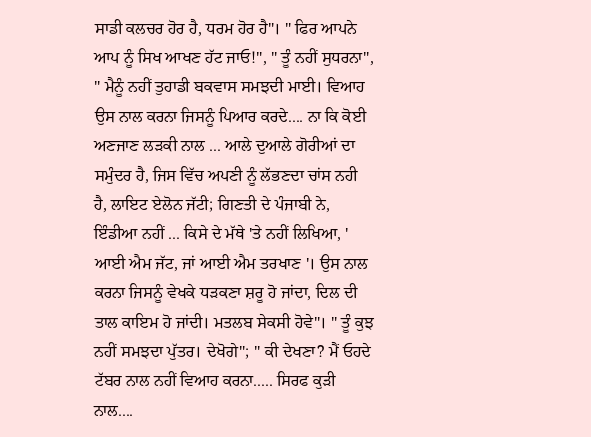ਸਾਡੀ ਕਲਚਰ ਹੋਰ ਹੈ, ਧਰਮ ਹੋਰ ਹੈ"। " ਫਿਰ ਆਪਨੇ ਆਪ ਨੂੰ ਸਿਖ ਆਖਣ ਹੱਟ ਜਾਓ!", " ਤੂੰ ਨਹੀਂ ਸੁਧਰਨਾ", " ਮੈਨੂੰ ਨਹੀਂ ਤੁਹਾਡੀ ਬਕਵਾਸ ਸਮਝਦੀ ਮਾਈ। ਵਿਆਹ ਉਸ ਨਾਲ ਕਰਨਾ ਜਿਸਨੂੰ ਪਿਆਰ ਕਰਦੇ.... ਨਾ ਕਿ ਕੋਈ ਅਣਜਾਣ ਲੜਕੀ ਨਾਲ ... ਆਲੇ ਦੁਆਲੇ ਗੋਰੀਆਂ ਦਾ ਸਮੁੰਦਰ ਹੈ, ਜਿਸ ਵਿੱਚ ਅਪਣੀ ਨੂੰ ਲੱਭਣਦਾ ਚਾਂਸ ਨਹੀ ਹੈ, ਲਾਇਟ ਏਲੋਨ ਜੱਟੀ; ਗਿਣਤੀ ਦੇ ਪੰਜਾਬੀ ਨੇ, ਇੰਡੀਆ ਨਹੀਂ ... ਕਿਸੇ ਦੇ ਮੱਥੇ 'ਤੇ ਨਹੀਂ ਲਿਖਿਆ, ' ਆਈ ਐਮ ਜੱਟ, ਜਾਂ ਆਈ ਐਮ ਤਰਖਾਣ '। ਉਸ ਨਾਲ ਕਰਨਾ ਜਿਸਨੂੰ ਵੇਖਕੇ ਧੜਕਣਾ ਸ਼ਰੂ ਹੋ ਜਾਂਦਾ, ਦਿਲ ਦੀ ਤਾਲ ਕਾਇਮ ਹੋ ਜਾਂਦੀ। ਮਤਲਬ ਸੇਕਸੀ ਹੋਵੇ"। " ਤੂੰ ਕੁਝ ਨਹੀਂ ਸਮਝਦਾ ਪੁੱਤਰ। ਦੇਖੋਗੇ"; " ਕੀ ਦੇਖਣਾ? ਮੈਂ ਓਹਦੇ ਟੱਬਰ ਨਾਲ ਨਹੀਂ ਵਿਆਹ ਕਰਨਾ..... ਸਿਰਫ ਕੁੜੀ ਨਾਲ....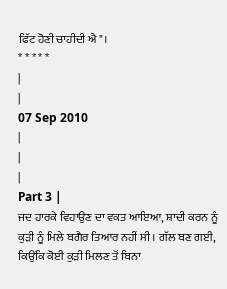ਫਿੱਟ ਹੋਣੀ ਚਾਹੀਦੀ ਐ"।
* * * * *
|
|
07 Sep 2010
|
|
|
Part 3 |
ਜਦ ਹਾਰਕੇ ਵਿਹਾਉਣ ਦਾ ਵਕਤ ਆਇਆ, ਸ਼ਾਦੀ ਕਰਨ ਨੂੰ ਕੁੜੀ ਨੂੰ ਮਿਲੇ ਬਗੈਰ ਤਿਆਰ ਨਹੀਂ ਸੀ। ਗੱਲ ਬਣ ਗਈ, ਕਿਉਂਕਿ ਕੋਈ ਕੁੜੀ ਮਿਲਣ ਤੋਂ ਬਿਨਾ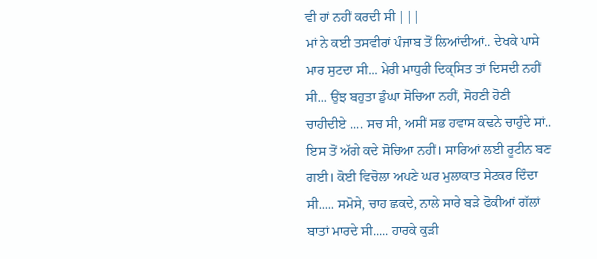ਵੀ ਹਾਂ ਨਹੀਂ ਕਰਦੀ ਸੀ |||
ਮਾਂ ਨੇ ਕਈ ਤਸਵੀਰਾਂ ਪੰਜਾਬ ਤੋਂ ਲਿਆਂਦੀਆਂ.. ਦੇਖਕੇ ਪਾਸੇ ਮਾਰ ਸੁਟਦਾ ਸੀ... ਮੇਰੀ ਮਾਧੁਰੀ ਦਿਕ੍ਸਿਤ ਤਾਂ ਦਿਸਦੀ ਨਹੀਂ ਸੀ... ਉਂਝ ਬਹੁਤਾ ਡੁੰਘਾ ਸੋਚਿਆ ਨਹੀਂ, ਸੋਹਣੀ ਹੋਣੀ ਚਾਹੀਦੀਏ .... ਸਚ ਸੀ, ਅਸੀਂ ਸਭ ਹਵਾਸ ਕਢਨੇ ਚਾਹੁੰਦੇ ਸਾਂ.. ਇਸ ਤੋਂ ਅੱਗੇ ਕਦੇ ਸੋਚਿਆ ਨਹੀਂ। ਸਾਰਿਆਂ ਲਈ ਰੂਟੀਨ ਬਣ ਗਈ। ਕੋਈ ਵਿਚੋਲਾ ਅਪਣੇ ਘਰ ਮੁਲਾਕਾਤ ਸੇਟਕਰ ਦਿੰਦਾ ਸੀ..... ਸਮੋਸੇ, ਚਾਹ ਛਕਦੇ, ਨਾਲੇ ਸਾਰੇ ਬੜੇ ਫੋਕੀਆਂ ਗੱਲਾਂ ਬਾਤਾਂ ਮਾਰਦੇ ਸੀ..... ਹਾਰਕੇ ਕੁੜੀ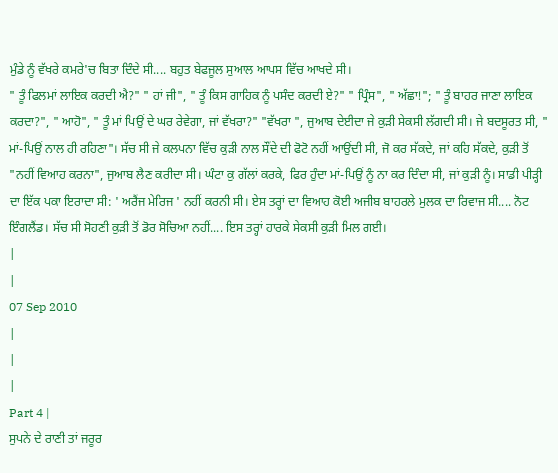ਮੁੰਡੇ ਨੂੰ ਵੱਖਰੇ ਕਮਰੇ'ਚ ਬਿਤਾ ਦਿੰਦੇ ਸੀ.... ਬਹੁਤ ਬੇਫਜੂਲ ਸੁਆਲ ਆਪਸ ਵਿੱਚ ਆਖਦੇ ਸੀ।
" ਤੂੰ ਫਿਲਮਾਂ ਲਾਇਕ ਕਰਦੀ ਐ?" " ਹਾਂ ਜੀ", " ਤੂੰ ਕਿਸ ਗਾਹਿਕ ਨੂੰ ਪਸੰਦ ਕਰਦੀ ਏ?" " ਪ੍ਰਿੰਸ", " ਅੱਛਾ!"; " ਤੂੰ ਬਾਹਰ ਜਾਣਾ ਲਾਇਕ ਕਰਦਾ?", " ਆਹੋ", " ਤੂੰ ਮਾਂ ਪਿਉਂ ਦੇ ਘਰ ਰੇਵੇਗਾ, ਜਾਂ ਵੱਖਰਾ?" "ਵੱਖਰਾ ", ਜੁਆਬ ਦੇਈਦਾ ਜੇ ਕੁੜੀ ਸੇਕਸੀ ਲੱਗਦੀ ਸੀ। ਜੇ ਬਦਸੂਰਤ ਸੀ, " ਮਾਂ-ਪਿਉਂ ਨਾਲ ਹੀ ਰਹਿਣਾ"। ਸੱਚ ਸੀ ਜੇ ਕਲਪਨਾ ਵਿੱਚ ਕੁੜੀ ਨਾਲ ਸੌਂਦੇ ਦੀ ਫੋਟੋ ਨਹੀਂ ਆਉਂਦੀ ਸੀ, ਜੋ ਕਰ ਸੱਕਦੇ, ਜਾਂ ਕਹਿ ਸੱਕਦੇ, ਕੁੜੀ ਤੋਂ "ਨਹੀਂ ਵਿਆਹ ਕਰਨਾ", ਜੁਆਬ ਲੈਣ ਕਰੀਦਾ ਸੀ। ਘੰਟਾ ਕੁ ਗੱਲਾਂ ਕਰਕੇ, ਫਿਰ ਹੁੰਦਾ ਮਾਂ-ਪਿਉਂ ਨੂੰ ਨਾ ਕਰ ਦਿੰਦਾ ਸੀ, ਜਾਂ ਕੁੜੀ ਨੂੰ। ਸਾਡੀ ਪੀੜ੍ਹੀ ਦਾ ਇੱਕ ਪਕਾ ਇਰਾਦਾ ਸੀ: ' ਅਰੈਂਜ ਮੇਰਿਜ ' ਨਹੀਂ ਕਰਨੀ ਸੀ। ਏਸ ਤਰ੍ਹਾਂ ਦਾ ਵਿਆਹ ਕੋਈ ਅਜੀਬ ਬਾਹਰਲੇ ਮੁਲਕ ਦਾ ਰਿਵਾਜ ਸੀ.... ਨੋਟ ਇੰਗਲੈਂਡ। ਸੱਚ ਸੀ ਸੋਹਣੀ ਕੁੜੀ ਤੋਂ ਡੋਰ ਸੋਚਿਆ ਨਹੀਂ.... ਇਸ ਤਰ੍ਹਾਂ ਹਾਰਕੇ ਸੇਕਸੀ ਕੁੜੀ ਮਿਲ ਗਈ।
|
|
07 Sep 2010
|
|
|
Part 4 |
ਸੁਪਨੇ ਦੇ ਰਾਣੀ ਤਾਂ ਜਰੂਰ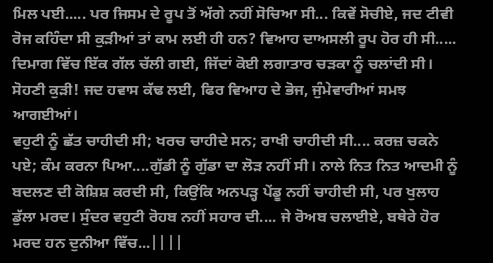ਮਿਲ ਪਈ..... ਪਰ ਜਿਸਮ ਦੇ ਰੂਪ ਤੋਂ ਅੱਗੇ ਨਹੀਂ ਸੋਚਿਆ ਸੀ... ਕਿਵੇਂ ਸੋਚੀਏ, ਜਦ ਟੀਵੀ ਰੋਜ ਕਹਿੰਦਾ ਸੀ ਕੁੜੀਆਂ ਤਾਂ ਕਾਮ ਲਈ ਹੀ ਹਨ? ਵਿਆਹ ਦਾਅਸਲੀ ਰੂਪ ਹੋਰ ਹੀ ਸੀ..... ਦਿਮਾਗ ਵਿੱਚ ਇੱਕ ਗੱਲ ਚੱਲੀ ਗਈ, ਜਿੱਦਾਂ ਕੋਈ ਲਗਾਤਾਰ ਚੜਕਾ ਨੂੰ ਚਲਾਂਦੀ ਸੀ। ਸੋਹਣੀ ਕੁੜੀ! ਜਦ ਹਵਾਸ ਕੱਢ ਲਈ, ਫਿਰ ਵਿਆਹ ਦੇ ਭੋਜ, ਜੁੰਮੇਵਾਰੀਆਂ ਸਮਝ ਆਗਈਆਂ।
ਵਹੁਟੀ ਨੂੰ ਛੱਤ ਚਾਹੀਦੀ ਸੀ; ਖਰਚ ਚਾਹੀਦੇ ਸਨ; ਰਾਖੀ ਚਾਹੀਦੀ ਸੀ.... ਕਰਜ਼ ਚਕਨੇ ਪਏ; ਕੰਮ ਕਰਨਾ ਪਿਆ....ਗੁੱਡੀ ਨੂੰ ਗੁੱਡਾ ਦਾ ਲੋੜ ਨਹੀਂ ਸੀ। ਨਾਲੇ ਨਿਤ ਨਿਤ ਆਦਮੀ ਨੂੰ ਬਦਲਣ ਦੀ ਕੋਸ਼ਿਸ਼ ਕਰਦੀ ਸੀ, ਕਿਉਂਕਿ ਅਨਪੜ੍ਹ ਪੇਂਡੂ ਨਹੀਂ ਚਾਹੀਦੀ ਸੀ, ਪਰ ਖੁਲਾਹ ਡੁੱਲਾ ਮਰਦ। ਸੁੰਦਰ ਵਹੁਟੀ ਰੋਹਬ ਨਹੀਂ ਸਹਾਰ ਦੀ.... ਜੇ ਰੋਅਬ ਚਲਾਈਏ, ਬਥੇਰੇ ਹੋਰ ਮਰਦ ਹਨ ਦੁਨੀਆ ਵਿੱਚ...||||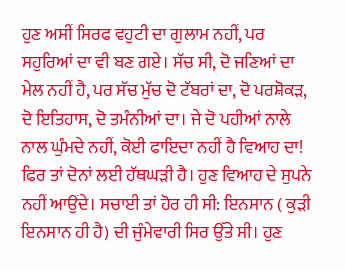ਹੁਣ ਅਸੀਂ ਸਿਰਫ ਵਹੁਟੀ ਦਾ ਗੁਲਾਮ ਨਹੀਂ, ਪਰ ਸਹੁਰਿਆਂ ਦਾ ਵੀ ਬਣ ਗਏ। ਸੱਚ ਸੀ, ਦੋ ਜਣਿਆਂ ਦਾ ਮੇਲ ਨਹੀਂ ਹੈ, ਪਰ ਸੱਚ ਮੁੱਚ ਦੋ ਟੱਬਰਾਂ ਦਾ, ਦੋ ਪਰਸ਼ੋਕੜ, ਦੋ ਇਤਿਹਾਸ, ਦੋ ਤਮੰਨੀਆਂ ਦਾ। ਜੇ ਦੋ ਪਹੀਆਂ ਨਾਲੇ ਨਾਲ ਘੁੰਮਦੇ ਨਹੀਂ, ਕੋਈ ਫਾਇਦਾ ਨਹੀਂ ਹੈ ਵਿਆਹ ਦਾ! ਫਿਰ ਤਾਂ ਦੋਨਾਂ ਲਈ ਹੱਥਘੜੀ ਹੈ। ਹੁਣ ਵਿਆਹ ਦੇ ਸੁਪਨੇ ਨਹੀਂ ਆਉਂਦੇ। ਸਚਾਈ ਤਾਂ ਹੋਰ ਹੀ ਸੀ: ਇਨਸਾਨ ( ਕੁੜੀ ਇਨਸਾਨ ਹੀ ਹੈ) ਦੀ ਜੁੰਮੇਵਾਰੀ ਸਿਰ ਉੱਤੇ ਸੀ। ਹੁਣ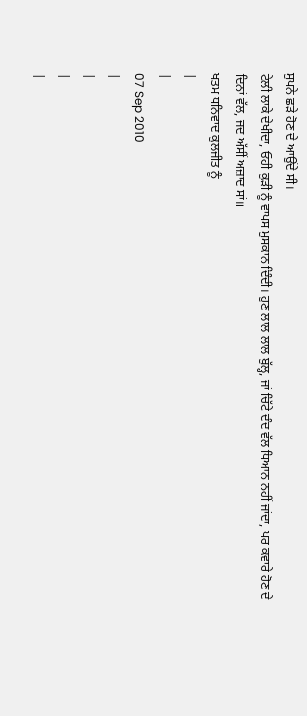ਸੁਪਨੇ ਛੜੇ ਹੋਣ ਦੇ ਆਉਂਦੇ ਸੀ।
ਟੇਲੀ ਲਾਕੇ ਦੇਖੀਦਾ, ਓਹੀ ਕੁੜੀ ਨੂੰ ਵਾਪਸ ਮੁਸਕਾਨ ਦਿੰਦੀ। ਹੁਣ ਲਾਲ ਲਾਲ ਬੁੱਲ੍ਹ, ਜਾਂ ਚਿੱਟੇ ਦੰਦ ਵੱਲ ਧਿਆਨ ਨਹੀਂ ਜਾਂਦਾ, ਪਰ ਕਵਾਰੇ ਹੋਣ ਦੇ ਦਿਨਾਂ ਵੱਲ, ਜਦ ਅੱਸੀਂ ਅਜ਼ਾਦ ਸਾਂ॥
ਖਤਮ ਧਨਿਵਾਦ ਕੁਲਜੀਤ ਨੂੰ
|
|
07 Sep 2010
|
|
|
|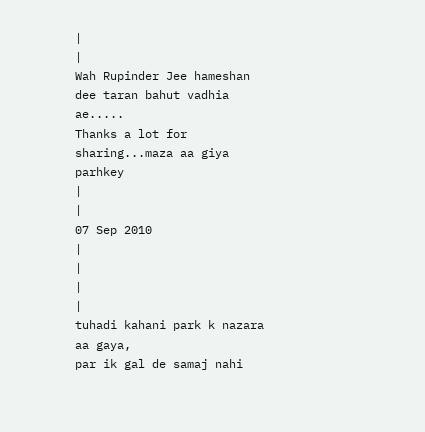|
|
Wah Rupinder Jee hameshan dee taran bahut vadhia ae.....
Thanks a lot for sharing...maza aa giya parhkey
|
|
07 Sep 2010
|
|
|
|
tuhadi kahani park k nazara aa gaya,
par ik gal de samaj nahi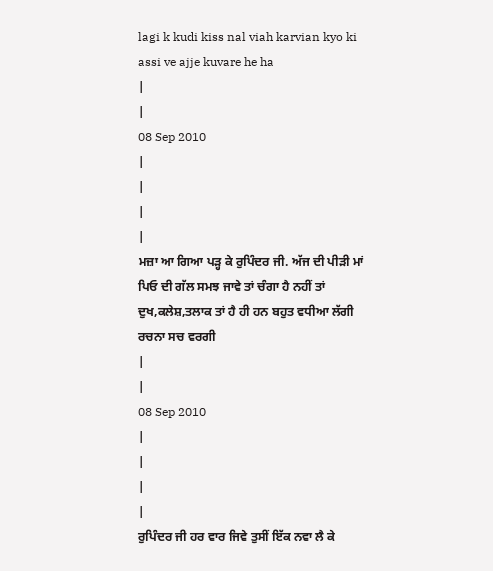lagi k kudi kiss nal viah karvian kyo ki
assi ve ajje kuvare he ha
|
|
08 Sep 2010
|
|
|
|
ਮਜ਼ਾ ਆ ਗਿਆ ਪੜ੍ਹ ਕੇ ਰੁਪਿੰਦਰ ਜੀ. ਅੱਜ ਦੀ ਪੀੜੀ ਮਾਂ ਪਿਓ ਦੀ ਗੱਲ ਸਮਝ ਜਾਵੇ ਤਾਂ ਚੰਗਾ ਹੈ ਨਹੀਂ ਤਾਂ ਦੁਖ,ਕਲੇਸ਼,ਤਲਾਕ ਤਾਂ ਹੈ ਹੀ ਹਨ ਬਹੁਤ ਵਧੀਆ ਲੱਗੀ ਰਚਨਾ ਸਚ ਵਰਗੀ
|
|
08 Sep 2010
|
|
|
|
ਰੁਪਿੰਦਰ ਜੀ ਹਰ ਵਾਰ ਜਿਵੇ ਤੁਸੀਂ ਇੱਕ ਨਵਾ ਲੈ ਕੇ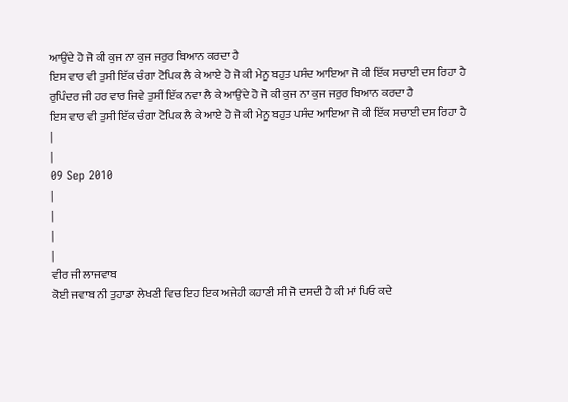ਆਉਂਦੇ ਹੋ ਜੋ ਕੀ ਕੁਜ ਨਾ ਕੁਜ ਜਰੁਰ ਬਿਆਨ ਕਰਦਾ ਹੈ
ਇਸ ਵਾਰ ਵੀ ਤੁਸੀ ਇੱਕ ਚੰਗਾ ਟੋਪਿਕ ਲੈ ਕੇ ਆਏ ਹੋ ਜੋ ਕੀ ਮੇਨੂ ਬਹੁਤ ਪਸੰਦ ਆਇਆ ਜੋ ਕੀ ਇੱਕ ਸਚਾਈ ਦਸ ਰਿਹਾ ਹੈ
ਰੁਪਿੰਦਰ ਜੀ ਹਰ ਵਾਰ ਜਿਵੇ ਤੁਸੀਂ ਇੱਕ ਨਵਾ ਲੈ ਕੇ ਆਉਂਦੇ ਹੋ ਜੋ ਕੀ ਕੁਜ ਨਾ ਕੁਜ ਜਰੁਰ ਬਿਆਨ ਕਰਦਾ ਹੈ
ਇਸ ਵਾਰ ਵੀ ਤੁਸੀ ਇੱਕ ਚੰਗਾ ਟੋਪਿਕ ਲੈ ਕੇ ਆਏ ਹੋ ਜੋ ਕੀ ਮੇਨੂ ਬਹੁਤ ਪਸੰਦ ਆਇਆ ਜੋ ਕੀ ਇੱਕ ਸਚਾਈ ਦਸ ਰਿਹਾ ਹੈ
|
|
09 Sep 2010
|
|
|
|
ਵੀਰ ਜੀ ਲਾਜਵਾਬ
ਕੋਈ ਜਵਾਬ ਨੀ ਤੁਹਾਡਾ ਲੇਖਣੀ ਵਿਚ ਇਹ ਇਕ ਅਜੇਹੀ ਕਹਾਣੀ ਸੀ ਜੋ ਦਸਦੀ ਹੈ ਕੀ ਮਾਂ ਪਿਓ ਕਦੇ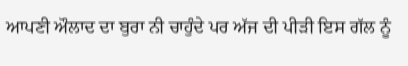ਆਪਣੀ ਔਲਾਦ ਦਾ ਬੁਰਾ ਨੀ ਚਾਹੁੰਦੇ ਪਰ ਅੱਜ ਦੀ ਪੀੜੀ ਇਸ ਗੱਲ ਨੂੰ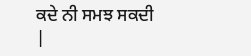ਕਦੇ ਨੀ ਸਮਝ ਸਕਦੀ
|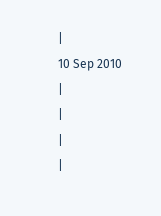|
10 Sep 2010
|
|
|
|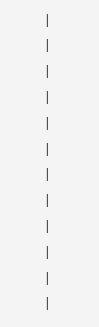|
|
|
|
|
|
|
|
|
|
|
|